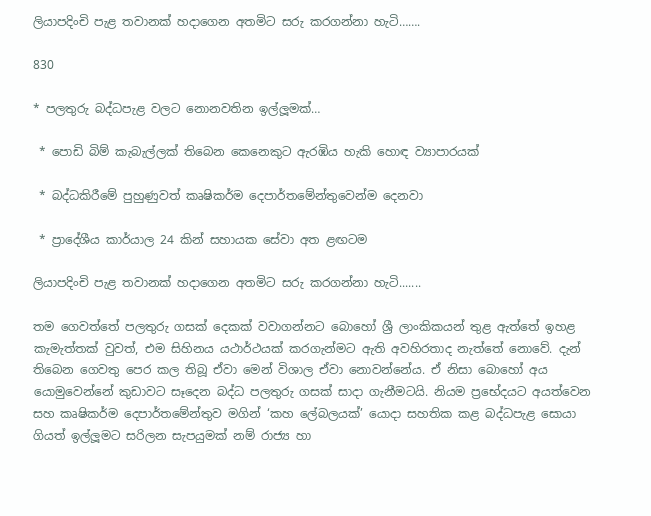ලියාපදිංචි පැළ තවානක් හදාගෙන අතමිට සරු කරගන්නා හැටි…….

830

* පලතුරු බද්ධපැළ වලට නොනවතින ඉල්ලූමක්…

 * පොඩි බිම් කැබැල්ලක් තිබෙන කෙනෙකුට ඇරඹිය හැකි හොඳ ව්‍යාපාරයක්

 * බද්ධකිරීමේ පුහුණුවත් කෘෂිකර්ම දෙපාර්තමේන්තුවෙන්ම දෙනවා

 * ප්‍රාදේශීය කාර්යාල 24 කින් සහායක සේවා අත ළඟටම

ලියාපදිංචි පැළ තවානක් හදාගෙන අතමිට සරු කරගන්නා හැටි.......

තම ගෙවත්තේ පලතුරු ගසක් දෙකක් වවාගන්නට බොහෝ ශ්‍රී ලාංකිකයන් තුළ ඇත්තේ ඉහළ කැමැත්තක් වුවත්, එම සිහිනය යථාර්ථයක් කරගැන්මට ඇති අවහිරතාද නැත්තේ නොවේ. දැන් තිබෙන ගෙවතු පෙර කල තිබූ ඒවා මෙන් විශාල ඒවා නොවන්නේය. ඒ නිසා බොහෝ අය යොමුවෙන්නේ කුඩාවට සෑදෙන බද්ධ පලතුරු ගසක් සාදා ගැනීමටයි. නියම ප්‍රභේදයට අයත්වෙන සහ කෘෂිකර්ම දෙපාර්තමේන්තුව මගින් ‘කහ ලේබලයක්’ යොදා සහතික කළ බද්ධපැළ සොයා ගියත් ඉල්ලූමට සරිලන සැපයුමක් නම් රාජ්‍ය හා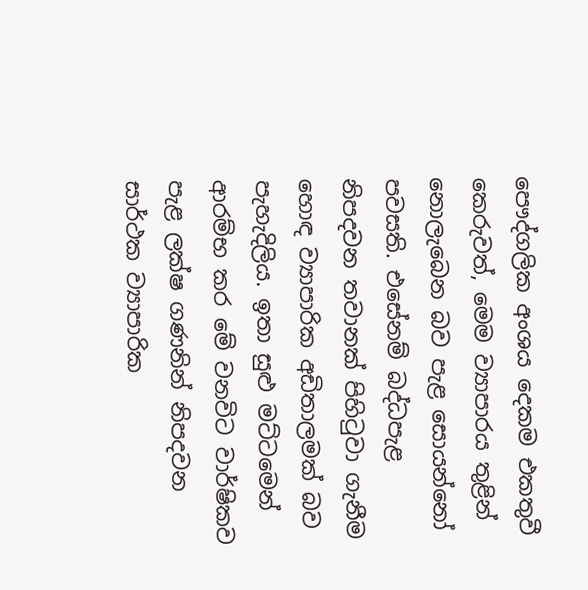පෞද්ගලික අංශය දෙකම එකතුවී කෙරුවත්, මෙම ව්‍යාපාරය තුළින් නොලැබෙන බව පැළ සොයන්නෝ පවසති. එසේනම් බද්ධපැළ නිපදවන තවානක් පිහිටුවා ගැනීම හොඳ ව්‍යාපාරික අඩිතාලමක් බව පැහැදිලිය. ඉතා සුළු මට්ටමෙන් ආරම්භ කර මේ වනවිට වාර්ෂිකව පැළ ලක්ෂ ගණනින් නිපදවන සාර්ථක ව්‍යාපාරික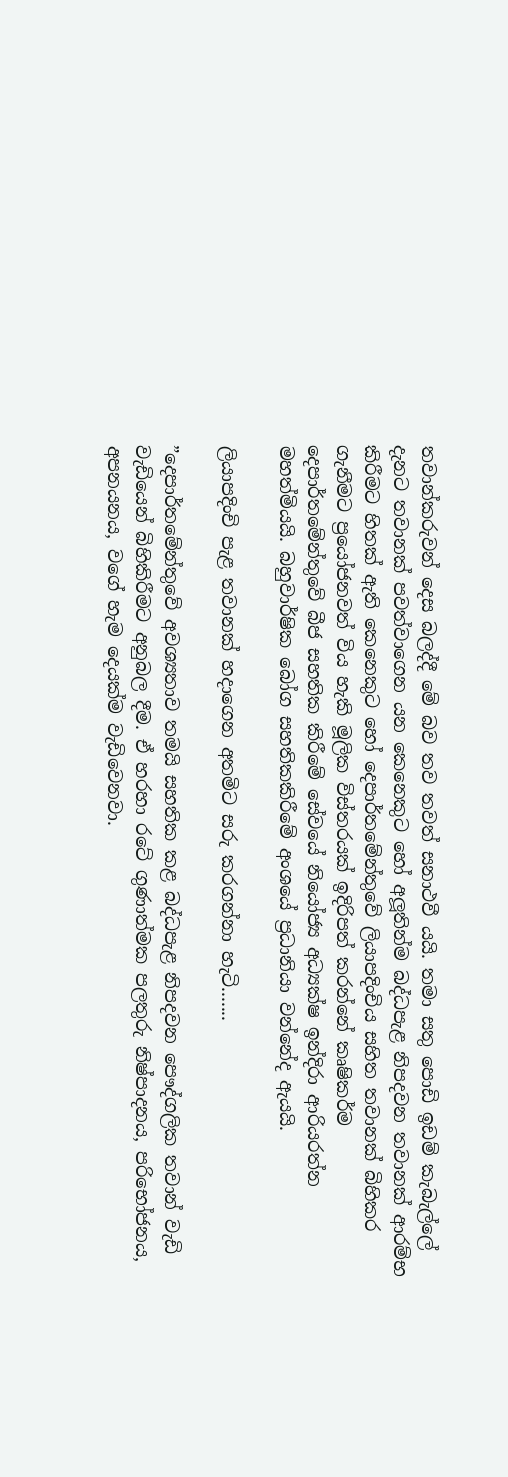තවාන්කරුවන් දෙස බලද්දී මේ බව තව තවත් සනාථවී යයි. තමා සතු පොඩි ඉඩම් කැබැල්ලේ දැනට තවානක් පවත්වාගෙන යන කෙනෙකුට හෝ අලූතින්ම බද්ධපැළ නිපදවන තවානක් ආරම්භ කිරීමට හිතක් ඇති කෙනෙකුට හෝ දෙපාර්තමේන්තුවේ ලියාපදිංචිය සහිත තවානක් බිහිකර ගැනීමට ප්‍රයෝජනවත් විය හැකි මූලික විස්තරයක් ඉදිරිපත් කරන්නේ කෘෂිකර්ම දෙපාර්තමේන්තුවේ බීජ සහතික කිරීමේ සේවයේ නියෝජ්‍ය අධ්‍යක්ෂ ඉන්දිරා ආරියරත්න මහත්මියයි. බහුවාර්ෂික බෝග සහතිකකිරීමේ අංශයේ ප්‍රධානියා වන්නේද ඇයයි.

ලියාපදිංචි පැළ තවානක් හදාගෙන අතමිට සරු කරගන්නා හැටි.......

”දෙපාර්තමේන්තුවේ අවශ්‍යතාව තමයි සහතික කළ බද්ධපැළ නිපදවන පෞද්ගලික තවාන් වැඩි වැඩියෙන් බිහිකිරීමට අනුබල දීම. ඒ හරහා රටේ ගුණාත්මක පලතුරු නිෂ්පාදනය, පරිභෝජනය, අපනයනය, වගේ හැම දෙයක්ම වැඩිවෙනවා.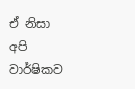ඒ නිසා අපි වාර්ෂිකව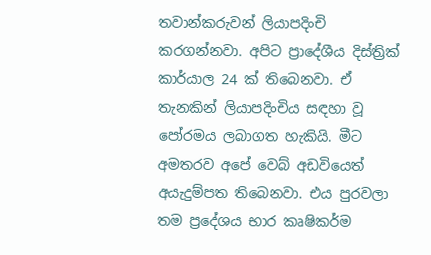තවාන්කරුවන් ලියාපදිංචි කරගන්නවා. අපිට ප්‍රාදේශීය දිස්ත්‍රික් කාර්යාල 24 ක් තිබෙනවා. ඒ තැනකින් ලියාපදිංචිය සඳහා වූ පෝරමය ලබාගත හැකියි. මීට අමතරව අපේ වෙබ් අඩවියෙත් අයැදුම්පත තිබෙනවා. එය පුරවලා තම ප්‍රදේශය භාර කෘෂිකර්ම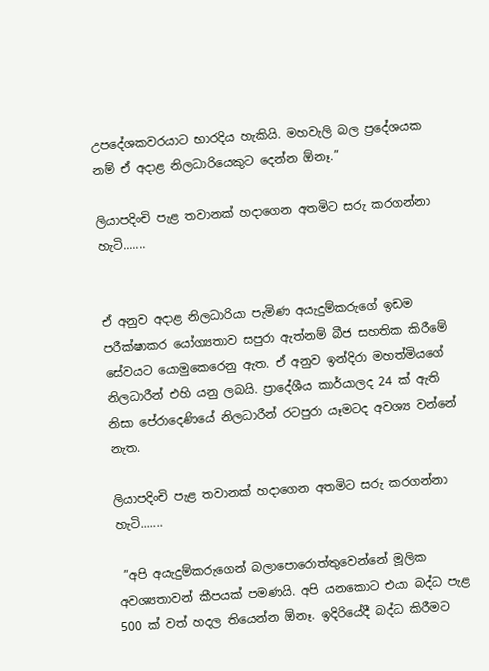උපදේශකවරයාට භාරදිය හැකියි. මහවැලි බල ප්‍රදේශයක නම් ඒ අදාළ නිලධාරියෙකුට දෙන්න ඕනෑ.”

ලියාපදිංචි පැළ තවානක් හදාගෙන අතමිට සරු කරගන්නා හැටි.......


ඒ අනුව අදාළ නිලධාරියා පැමිණ අයැදුම්කරුගේ ඉඩම පරීක්ෂාකර යෝග්‍යතාව සපුරා ඇත්නම් බීජ සහතික කිරීමේ සේවයට යොමුකෙරෙනු ඇත. ඒ අනුව ඉන්දිරා මහත්මියගේ නිලධාරීන් එහි යනු ලබයි. ප්‍රාදේශීය කාර්යාලද 24 ක් ඇති නිසා පේරාදෙණියේ නිලධාරීන් රටපුරා යෑමටද අවශ්‍ය වන්නේ නැත.

ලියාපදිංචි පැළ තවානක් හදාගෙන අතමිට සරු කරගන්නා හැටි.......

 ”අපි අයැදුම්කරුගෙන් බලාපොරොත්තුවෙන්නේ මූලික අවශ්‍යතාවන් කීපයක් පමණයි. අපි යනකොට එයා බද්ධ පැළ 500 ක් වත් හදල තියෙන්න ඕනෑ. ඉදිරියේදී බද්ධ කිරීමට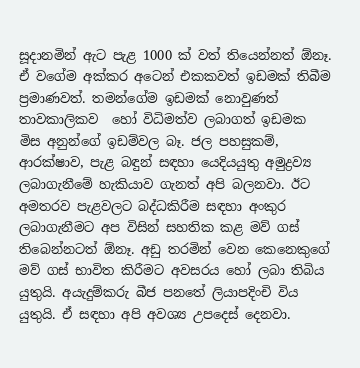සූදානමින් ඇට පැළ 1000 ක් වත් තියෙන්නත් ඕනෑ. ඒ වගේම අක්කර අටෙන් එකකවත් ඉඩමක් තිබීම ප්‍රමාණවත්. තමන්ගේම ඉඩමක් නොවුණත් තාවකාලිකව  හෝ විධිමත්ව ලබාගත් ඉඩමක මිස අනුන්ගේ ඉඩම්වල බෑ. ජල පහසුකම්, ආරක්ෂාව, පැළ බඳුන් සඳහා යෙදියයුතු අමුද්‍රව්‍ය ලබාගැනීමේ හැකියාව ගැනත් අපි බලනවා. ඊට අමතරව පැළවලට බද්ධකිරීම සඳහා අංකුර ලබාගැනීමට අප විසින් සහතික කළ මව් ගස් තිබෙන්නටත් ඕනෑ. අඩු තරමින් වෙන කෙනෙකුගේ මව් ගස් භාවිත කිරීමට අවසරය හෝ ලබා තිබිය යුතුයි. අයැදුම්කරු බීජ පනතේ ලියාපදිංචි විය යුතුයි. ඒ සඳහා අපි අවශ්‍ය උපදෙස් දෙනවා.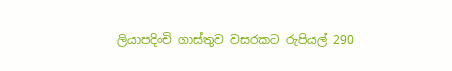ලියාපදිංචි ගාස්තුව වසරකට රුපියල් 290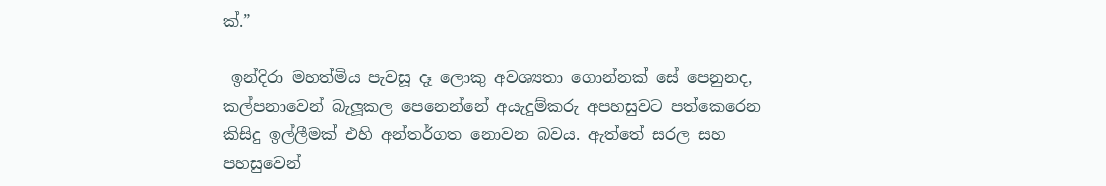ක්.”

 ඉන්දිරා මහත්මිය පැවසූ දෑ ලොකු අවශ්‍යතා ගොන්නක් සේ පෙනුනද, කල්පනාවෙන් බැලූකල පෙනෙන්නේ අයැදුම්කරු අපහසුවට පත්කෙරෙන කිසිදු ඉල්ලීමක් එහි අන්තර්ගත නොවන බවය. ඇත්තේ සරල සහ පහසුවෙන්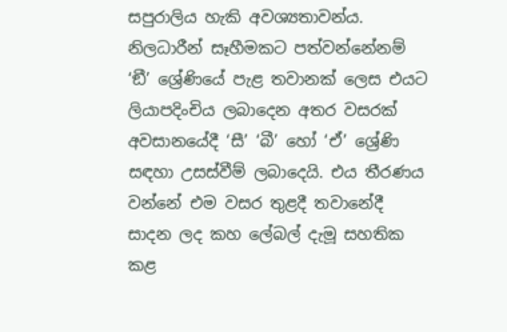සපුරාලිය හැකි අවශ්‍යතාවන්ය. නිලධාරීන් සෑහීමකට පත්වන්නේනම් ‘ඞී’ ශ්‍රේණියේ පැළ තවානක් ලෙස එයට ලියාපදිංචිය ලබාදෙන අතර වසරක් අවසානයේදී ‘සී’ ‘බී’ හෝ ‘ඒ’ ශ්‍රේණි සඳහා උසස්වීම් ලබාදෙයි. එය තීරණය වන්නේ එම වසර තුළදී තවානේදී සාදන ලද කහ ලේබල් දැමූ සහතික කළ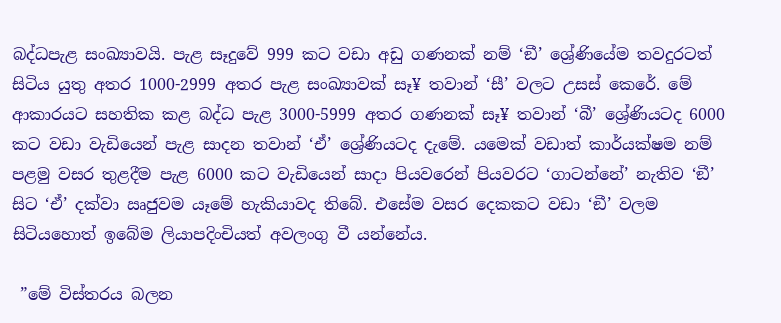බද්ධපැළ සංඛ්‍යාවයි. පැළ සෑදුවේ 999 කට වඩා අඩු ගණනක් නම් ‘ඞී’ ශ්‍රේණියේම තවදුරටත් සිටිය යුතු අතර 1000-2999 අතර පැළ සංඛ්‍යාවක් සෑ¥ තවාන් ‘සී’ වලට උසස් කෙරේ. මේ ආකාරයට සහතික කළ බද්ධ පැළ 3000-5999 අතර ගණනක් සෑ¥ තවාන් ‘බී’ ශ්‍රේණියටද 6000 කට වඩා වැඩියෙන් පැළ සාදන තවාන් ‘ඒ’ ශ්‍රේණියටද දැමේ. යමෙක් වඩාත් කාර්යක්ෂම නම් පළමු වසර තුළදීම පැළ 6000 කට වැඩියෙන් සාදා පියවරෙන් පියවරට ‘ගාටන්නේ’ නැතිව ‘ඞී’ සිට ‘ඒ’ දක්වා ඍජුවම යෑමේ හැකියාවද තිබේ. එසේම වසර දෙකකට වඩා ‘ඞී’ වලම සිටියහොත් ඉබේම ලියාපදිංචියත් අවලංගු වී යන්නේය.

 ”මේ විස්තරය බලන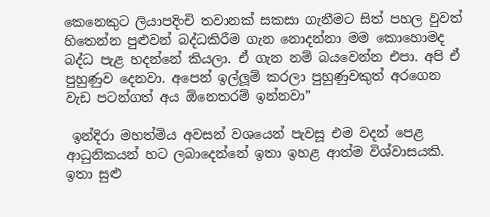කෙනෙකුට ලියාපදිංචි තවානක් සකසා ගැනීමට සිත් පහල වුවත් හිතෙන්න පුළුවන් බද්ධකිරීම ගැන නොදන්නා මම කොහොමද බද්ධ පැළ හදන්නේ කියලා. ඒ ගැන නම් බයවෙන්න එපා. අපි ඒ පුහුණුව දෙනවා. අපෙන් ඉල්ලූම් කරලා පුහුණුවකුත් අරගෙන වැඩ පටන්ගත් අය ඕනෙතරම් ඉන්නවා”

 ඉන්දිරා මහත්මිය අවසන් වශයෙන් පැවසූ එම වදන් පෙළ ආධුනිකයන් හට ලබාදෙන්නේ ඉතා ඉහළ ආත්ම විශ්වාසයකි. ඉතා සුළු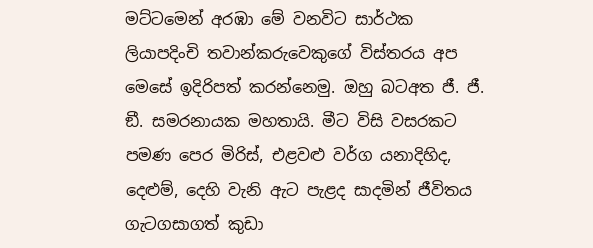මට්ටමෙන් අරඹා මේ වනවිට සාර්ථක ලියාපදිංචි තවාන්කරුවෙකුගේ විස්තරය අප මෙසේ ඉදිරිපත් කරන්නෙමු. ඔහු බටඅත ජී. ජී. ඞී. සමරනායක මහතායි. මීට විසි වසරකට පමණ පෙර මිරිස්, එළවළු වර්ග යනාදිහිද, දෙළුම්, දෙහි වැනි ඇට පැළද සාදමින් ජීවිතය ගැටගසාගත් කුඩා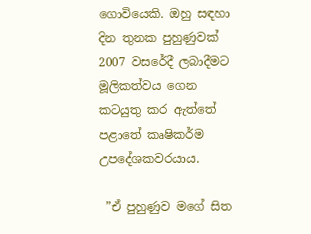ගොවියෙකි. ඔහු සඳහා දින තුනක පුහුණුවක් 2007 වසරේදී ලබාදීමට මූලිකත්වය ගෙන කටයුතු කර ඇත්තේ පළාතේ කෘෂිකර්ම උපදේශකවරයාය.

 ”ඒ පුහුණුව මගේ සිත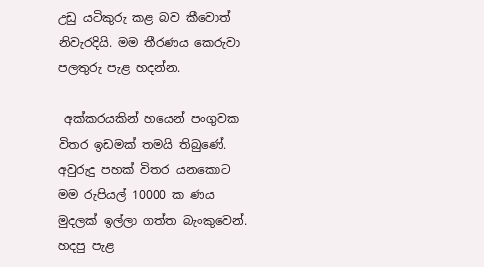උඩු යටිකුරු කළ බව කීවොත් නිවැරදියි. මම තීරණය කෙරුවා පලතුරු පැළ හදන්න.

 අක්කරයකින් හයෙන් පංගුවක විතර ඉඩමක් තමයි තිබුණේ. අවුරුදු පහක් විතර යනකොට මම රුපියල් 10000 ක ණය මුදලක් ඉල්ලා ගත්ත බැංකුවෙන්. හදපු පැළ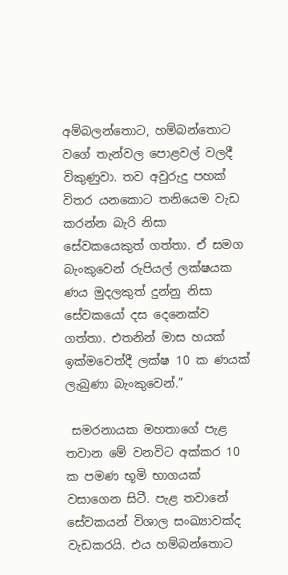අම්බලන්තොට, හම්බන්තොට වගේ තැන්වල පොළවල් වලදී විකුණුවා. තව අවුරුදු පහක් විතර යනකොට තනියෙම වැඩ කරන්න බැරි නිසා සේවකයෙකුත් ගත්තා. ඒ සමග බැංකුවෙන් රුපියල් ලක්ෂයක ණය මුදලකුත් දුන්නු නිසා සේවකයෝ දස දෙනෙක්ව ගත්තා. එතනින් මාස හයක් ඉක්මවෙත්දී ලක්ෂ 10 ක ණයක් ලැබුණා බැංකුවෙන්.”

 සමරනායක මහතාගේ පැළ තවාන මේ වනවිට අක්කර 10 ක පමණ භූමි භාගයක් වසාගෙන සිටී. පැළ තවානේ සේවකයන් විශාල සංඛ්‍යාවක්ද වැඩකරයි. එය හම්බන්තොට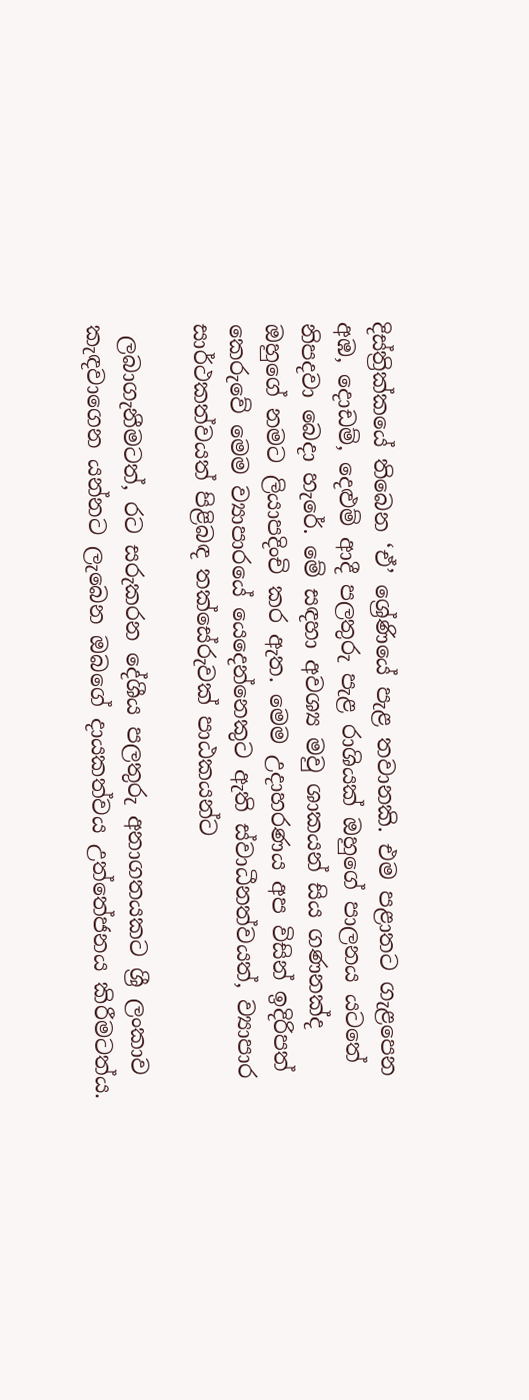දිස්ත්‍රික්කයේ තිබෙන ‘ඒ’ ශ්‍රේණියේ පැළ තවානකි. එම පළාතට ගැළපෙන අඹ, දොඩම්, දෙළුම් ආදී පලතුරු පැළ රාශියක් ඔහුගේ පාලනය යටතේ නිපදවා බෙදා හැරේ. මේ සඳහා අවශ්‍ය මවු ශාකයන් සිය ගණනක්ද ඔහුගේ නමට ලියාපදිංචි කර ඇත. මෙම උදාහරණය අප විසින් ඉදිරිපත් කෙරුවේ මෙම ව්‍යාපාරයේ යෙදෙන්නෙකුට ඇති ස්වාධීනත්වයත්, ව්‍යාපාර සාර්ථකත්වයත් පිළිබඳ තක්සේරුවක් පාඨකයන්ට

 ලබාගැනීමටත්, රට සරුකරන දේශීය පලතුරු අනාගතයකට ශ්‍රී ලංකාව කැඳවාගෙන යන්නට ලැබෙන ඔබගේ දායකත්වය උත්තේජනය කිරීමටත්ය.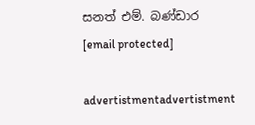සනත් එම්. බණ්ඩාර
[email protected]

advertistmentadvertistment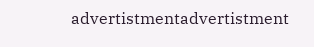advertistmentadvertistment